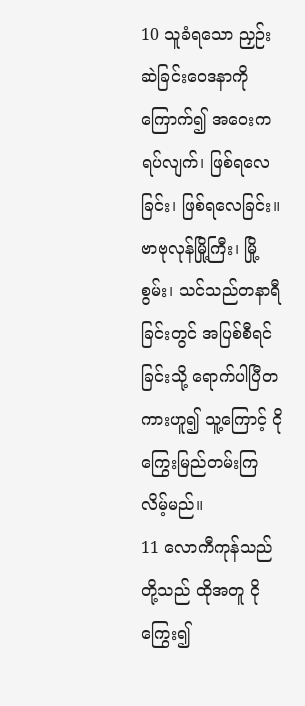10 သူခံရသော ညှဉ်းဆဲခြင်းဝေဒနာကို ကြောက်၍ အဝေးကရပ်လျက်၊ ဖြစ်ရလေခြင်း၊ ဖြစ်ရလေခြင်း။ ဗာဗုလုန်မြို့ကြီး၊ မြို့စွမ်း၊ သင်သည်တနာရီခြင်းတွင် အပြစ်စီရင်ခြင်းသို့ ရောက်ပါပြီတကားဟူ၍ သူ့ကြောင့် ငိုကြွေးမြည်တမ်းကြလိမ့်မည်။
11 လောကီကုန်သည်တို့သည် ထိုအတူ ငိုကြွေး၍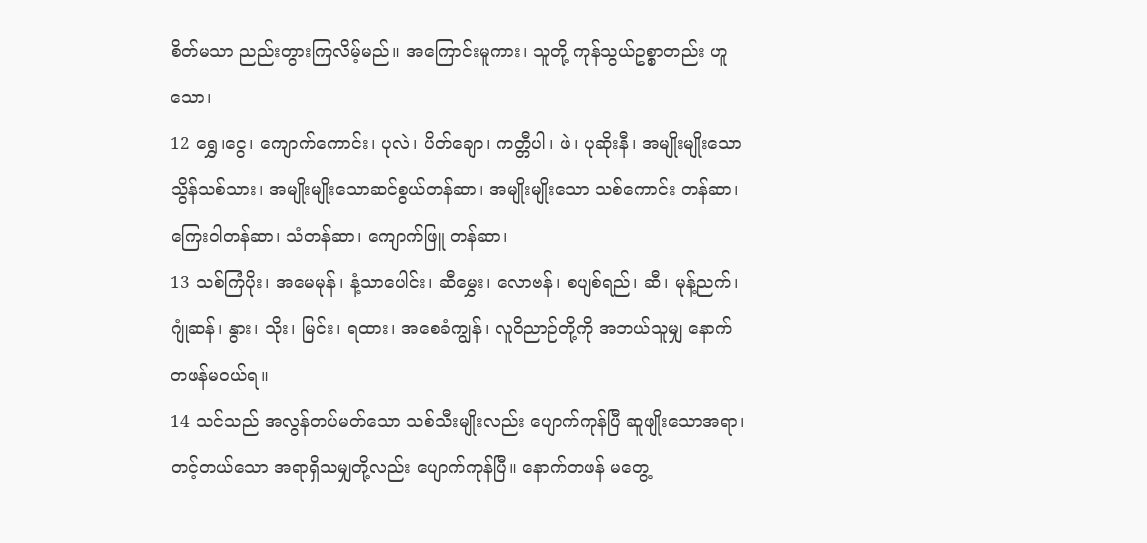စိတ်မသာ ညည်းတွားကြလိမ့်မည်။ အကြောင်းမူကား၊ သူတို့ ကုန်သွယ်ဥစ္စာတည်း ဟူသော၊
12 ရွှေ၊ငွေ၊ ကျောက်ကောင်း၊ ပုလဲ၊ ပိတ်ချော၊ ကတ္တီပါ၊ ဖဲ၊ ပုဆိုးနီ၊ အမျိုးမျိုးသောသွိန်သစ်သား၊ အမျိုးမျိုးသောဆင်စွယ်တန်ဆာ၊ အမျိုးမျိုးသော သစ်ကောင်း တန်ဆာ၊ ကြေးဝါတန်ဆာ၊ သံတန်ဆာ၊ ကျောက်ဖြူ တန်ဆာ၊
13 သစ်ကြံပိုး၊ အမေမုန်၊ နံ့သာပေါင်း၊ ဆီမွှေး၊ လောဗန်၊ စပျစ်ရည်၊ ဆီ၊ မုန့်ညက်၊ ဂျုံဆန်၊ နွား၊ သိုး၊ မြင်း၊ ရထား၊ အစေခံကျွန်၊ လူဝိညာဉ်တို့ကို အဘယ်သူမျှ နောက်တဖန်မဝယ်ရ။
14 သင်သည် အလွန်တပ်မတ်သော သစ်သီးမျိုးလည်း ပျောက်ကုန်ပြီ ဆူဖျိုးသောအရာ၊ တင့်တယ်သော အရာရှိသမျှတို့လည်း ပျောက်ကုန်ပြီ။ နောက်တဖန် မတွေ့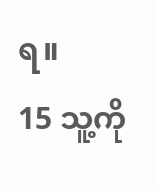ရ။
15 သူ့ကို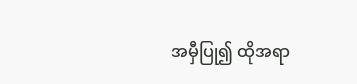အမှီပြု၍ ထိုအရာ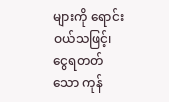များကို ရောင်းဝယ်သဖြင့်၊ ငွေရတတ်သော ကုန်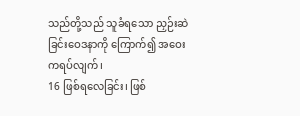သည်တို့သည် သူခံရသော ညှဉ်းဆဲခြင်းဝေဒနာကို ကြောက်၍ အဝေးကရပ်လျက်၊
16 ဖြစ်ရလေခြင်း၊ ဖြစ်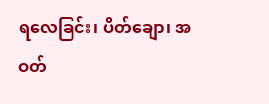ရလေခြင်း၊ ပိတ်ချော၊ အဝတ်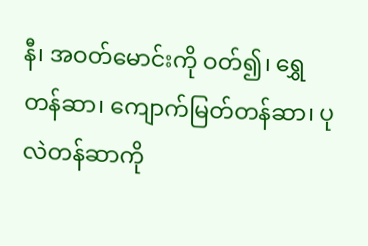နီ၊ အဝတ်မောင်းကို ဝတ်၍၊ ရွှေတန်ဆာ၊ ကျောက်မြတ်တန်ဆာ၊ ပုလဲတန်ဆာကို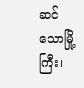ဆင်သောမြို့ကြီး၊